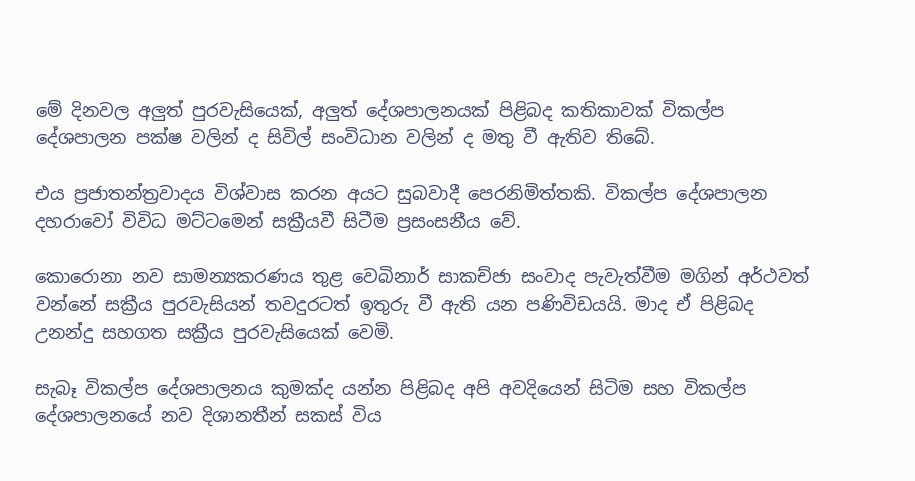මේ දිනවල අලුත් පුරවැසියෙක්, අලුත් දේශපාලනයක් පිළිබද කතිකාවක් විකල්ප දේශපාලන පක්ෂ වලින් ද සිවිල් සංවිධාන වලින් ද මතු වී ඇතිව තිබේ.

එය ප්‍රජාතන්ත්‍රවාදය විශ්වාස කරන අයට සුබවාදී පෙරනිමිත්තකි. විකල්ප දේශපාලන දහරාවෝ විවිධ මට්ටමෙන් සක්‍රීයවී සිටීම ප්‍රසංසනීය වේ.

කොරොනා නව සාමන්‍යකරණය තුළ වෙබිනාර් සාකච්ජා සංවාද පැවැත්වීම මගින් අර්ථවත් වන්නේ සක්‍රීය පුරවැසියන් තවදුරටත් ඉතුරු වී ඇති යන පණිවිඩයයි. මාද ඒ පිළිබද  උනන්දු සහගත සක්‍රීය පුරවැසියෙක් වෙමි.

සැබෑ විකල්ප දේශපාලනය කුමක්ද යන්න පිළිබද අපි අවදියෙන් සිටිම සහ විකල්ප දේශපාලනයේ නව දිශානතීන් සකස් විය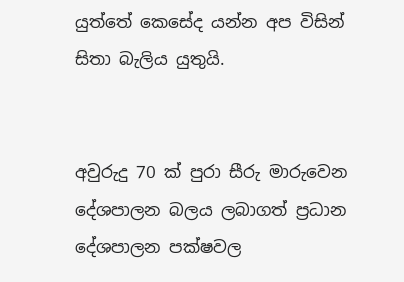යුත්තේ කෙසේද යන්න අප විසින් සිතා බැලිය යුතුයි.


අවුරුදු 70 ක් පුරා සීරු මාරුවෙන දේශපාලන බලය ලබාගත් ප්‍රධාන දේශපාලන පක්ෂවල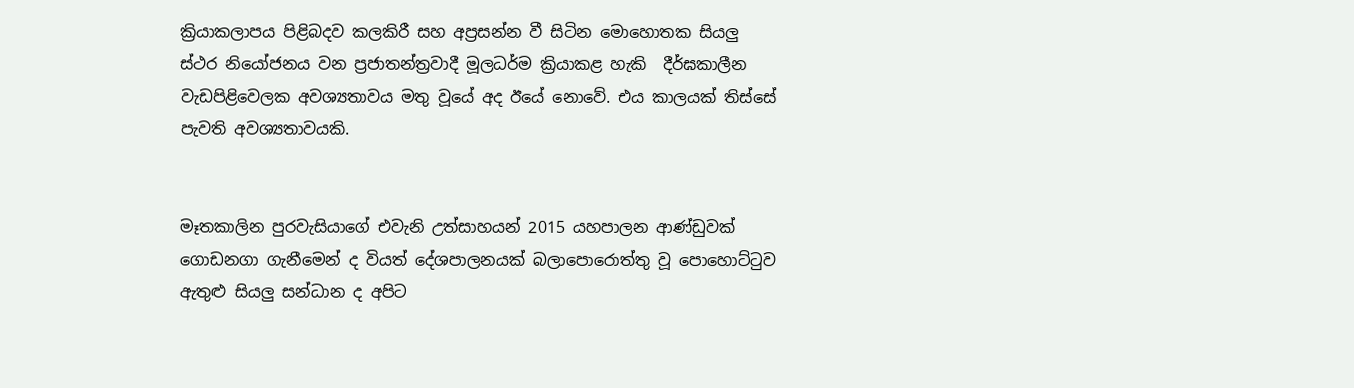ක්‍රියාකලාපය පිළිබදව කලකිරී සහ අප්‍රසන්න වී සිටින මොහොතක සියලු ස්ථර නියෝජනය වන ප්‍රජාතන්ත්‍රවාදී මූලධර්ම ක්‍රියාකළ හැකි  දීර්ඝකාලීන වැඩපිළිවෙලක අවශ්‍යතාවය මතු වූයේ අද ඊයේ නොවේ. එය කාලයක් තිස්සේ පැවති අවශ්‍යතාවයකි.


මෑතකාලින පුරවැසියාගේ එවැනි උත්සාහයන් 2015 යහපාලන ආණ්ඩුවක් ගොඩනගා ගැනීමෙන් ද වියත් දේශපාලනයක් බලාපොරොත්තු වූ පොහොට්ටුව ඇතුළු සියලු සන්ධාන ද අපිට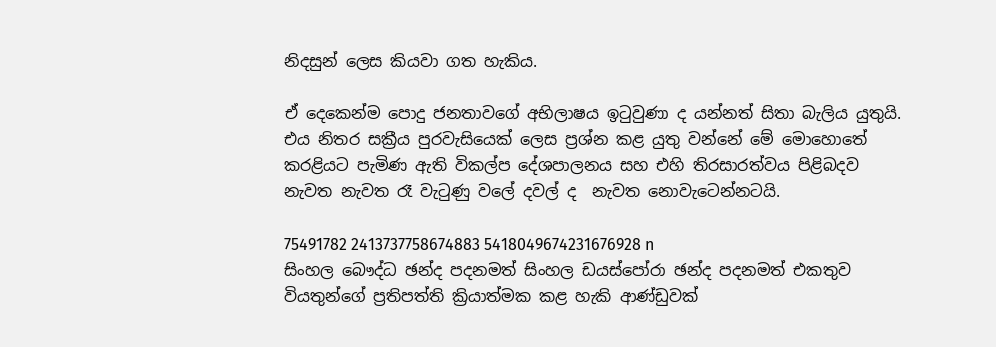නිදසුන් ලෙස කියවා ගත හැකිය.

ඒ දෙකෙන්ම පොදු ජනතාවගේ අභිලාෂය ඉටුවුණා ද යන්නත් සිතා බැලිය යුතුයි. එය නිතර සක්‍රීය පුරවැසියෙක් ලෙස ප්‍රශ්න කළ යුතු වන්නේ මේ මොහොතේ කරළියට පැමිණ ඇති විකල්ප දේශපාලනය සහ එහි තිරසාරත්වය පිළිබදව නැවත නැවත රෑ වැටුණු වලේ දවල් ද  නැවත නොවැටෙන්නටයි.

75491782 2413737758674883 5418049674231676928 n
සිංහල බෞද්ධ ඡන්ද පදනමත් සිංහල ඩයස්පෝරා ඡන්ද පදනමත් එකතුව වියතුන්ගේ ප්‍රතිපත්ති ක්‍රියාත්මක කළ හැකි ආණ්ඩුවක්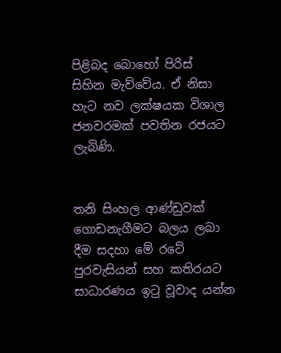පිළිබද බොහෝ පිරිස්  සිහින මැව්වේය. ඒ නිසා හැට නව ලක්ෂයක විශාල ජනවරමක් පවතින රජයට ලැබිණි.


තනි සිංහල ආණ්ඩුවක් ගොඩනැගීමට බලය ලබා දීම සදහා මේ රටේ පුරවැසියන් සහ කතිරයට සාධාරණය ඉටු වූවාද යන්න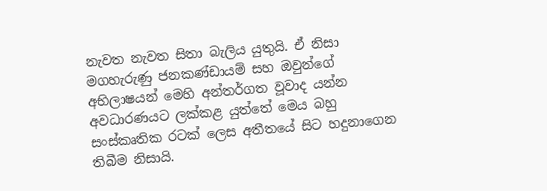නැවත නැවත සිතා බැලිය යුතුයි. ඒ නිසා මගහැරුණු ජනකණ්ඩායම් සහ ඔවුන්ගේ අභිලාෂයන් මෙහි අන්තර්ගත වූවාද යන්න අවධාරණයට ලක්කළ යුත්තේ මෙය බහු සංස්කෘතික රටක් ලෙස අතීතයේ සිට හදුනාගෙන තිබීම නිසායි.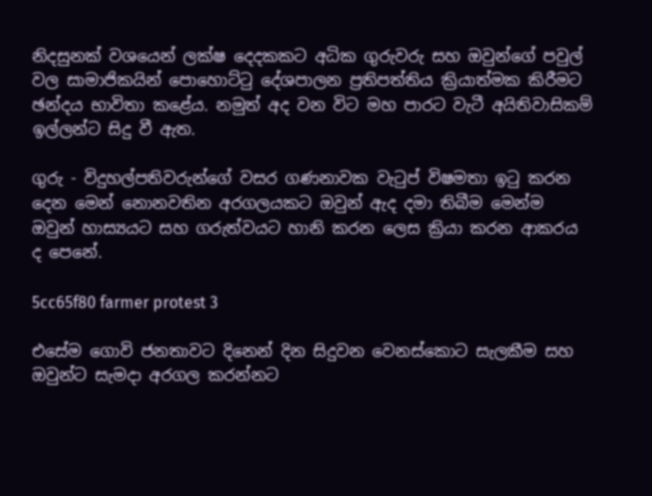නිදසුනක් වශයෙන් ලක්ෂ දෙදකකට අධික ගුරුවරු සහ ඔවුන්ගේ පවුල් වල සාමාජිකයින් පොහොට්ටු දේශපාලන ප්‍රතිපත්තිය ක්‍රියාත්මක කිරීමට ඡන්දය භාවිතා කළේය. නමුත් අද වන විට මහ පාරට වැටී අයිතිවාසිකම් ඉල්ලන්ට සිදු වී ඇත.

ගුරු - විදුහල්පතිවරුන්ගේ වසර ගණනාවක වැටුප් විෂමතා ඉටු කරන දෙන මෙන් නොනවතින අරගලයකට ඔවුන් ඇද දමා තිබීම මෙන්ම  ඔවුන් හාස්‍යයට සහ ගරුත්වයට හානි කරන ලෙස ක්‍රියා කරන ආකරය ද පෙනේ.

5cc65f80 farmer protest 3

එසේම ගොවි ජනතාවට දිනෙන් දින සිදුවන වෙනස්කොට සැලකීම සහ ඔවුන්ට සැමදා අරගල කරන්නට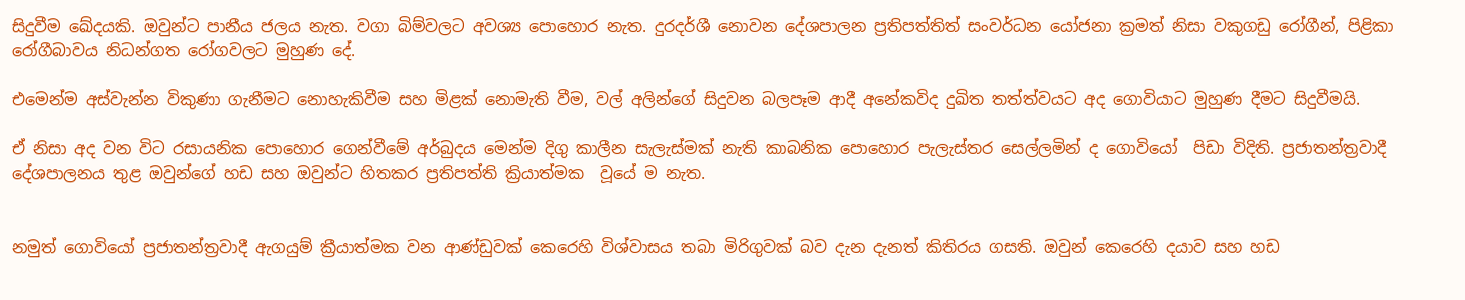සිදුවීම ඛේදයකි. ඔවුන්ට පානීය ජලය නැත. වගා බිම්වලට අවශ්‍ය පොහොර නැත. දුරදර්ශී නොවන දේශපාලන ප්‍රතිපත්තිත් සංවර්ධන යෝජනා ක්‍රමත් නිසා වකුගඩු රෝගීන්, පිළිකා රෝගීබාවය නිධන්ගත රෝගවලට මුහුණ දේ.

එමෙන්ම අස්වැන්න විකුණා ගැනීමට නොහැකිවීම සහ මිළක් නොමැති වීම, වල් අලින්ගේ සිදුවන බලපෑම ආදී අනේකවිද දුඛිත තත්ත්වයට අද ගොවියාට මුහුණ දීමට සිදුවීමයි.

ඒ නිසා අද වන විට රසායනික පොහොර ගෙන්වීමේ අර්බුදය මෙන්ම දිගු කාලීන සැලැස්මක් නැති කාබනික පොහොර පැලැස්තර සෙල්ලමින් ද ගොවියෝ  පිඩා විදිති. ප්‍රජාතන්ත්‍රවාදී දේශපාලනය තුළ ඔවුන්ගේ හඩ සහ ඔවුන්ට හිතකර ප්‍රතිපත්ති ක්‍රියාත්මක  වූයේ ම නැත.


නමුත් ගොවියෝ ප්‍රජාතන්ත්‍රවාදී ඇගයුම් ක්‍රීයාත්මක වන ආණ්ඩුවක් කෙරෙහි විශ්වාසය තබා මිරිගුවක් බව දැන දැනත් කිතිරය ගසති. ඔවුන් කෙරෙහි දයාව සහ හඩ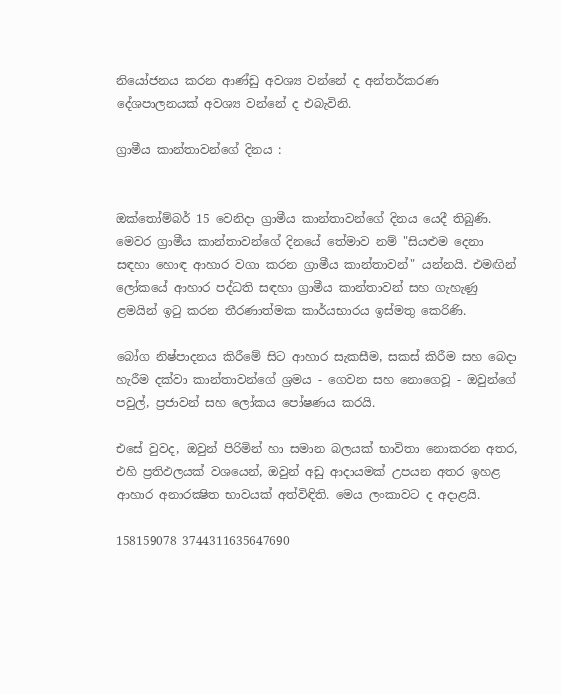නියෝජනය කරන ආණ්ඩු අවශ්‍ය වන්නේ ද අන්තර්කරණ දේශපාලනයක් අවශ්‍ය වන්නේ ද එබැවිනි.

ග්‍රාමීය කාන්තාවන්ගේ දිනය :


ඔක්තෝම්බර් 15 වෙනිදා ග්‍රාමීය කාන්තාවන්ගේ දිනය යෙදී තිබුණි. මෙවර ග්‍රාමීය කාන්තාවන්ගේ දිනයේ තේමාව නම් "සියළුම දෙනා සඳහා හොඳ ආහාර වගා කරන ග්‍රාමීය කාන්තාවන්" යන්නයි. එමඟින් ලෝකයේ ආහාර පද්ධති සඳහා ග්‍රාමීය කාන්තාවන් සහ ගැහැණු ළමයින් ඉටු කරන තීරණාත්මක කාර්යභාරය ඉස්මතු කෙරිණි.

බෝග නිෂ්පාදනය කිරීමේ සිට ආහාර සැකසීම, සකස් කිරීම සහ බෙදා හැරීම දක්වා කාන්තාවන්ගේ ශ්‍රමය - ගෙවන සහ නොගෙවූ - ඔවුන්ගේ පවුල්, ප්‍රජාවන් සහ ලෝකය පෝෂණය කරයි.

එසේ වුවද, ඔවුන් පිරිමින් හා සමාන බලයක් භාවිතා නොකරන අතර, එහි ප්‍රතිඵලයක් වශයෙන්, ඔවුන් අඩු ආදායමක් උපයන අතර ඉහළ ආහාර අනාරක්‍ෂිත භාවයක් අත්විඳිති. මෙය ලංකාවට ද අදාළයි.

158159078 3744311635647690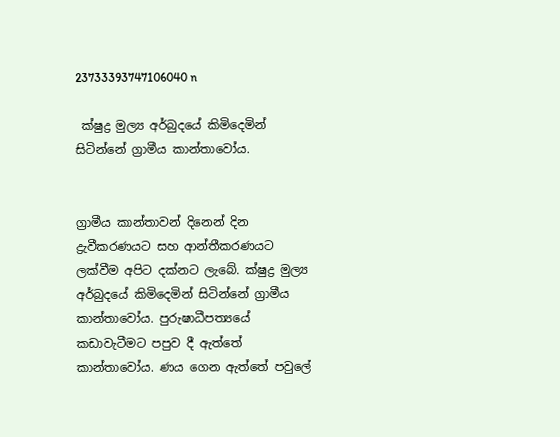23733393747106040 n

 ක්ෂුද්‍ර මුල්‍ය අර්බුදයේ කිමිදෙමින් සිටින්නේ ග්‍රාමීය කාන්තාවෝය.


ග්‍රාමීය කාන්තාවන් දිනෙන් දින ද්‍රැවීකරණයට සහ ආන්තීකරණයට ලක්වීම අපිට දක්නට ලැබේ. ක්ෂුද්‍ර මුල්‍ය අර්බුදයේ කිමිදෙමින් සිටින්නේ ග්‍රාමීය කාන්තාවෝය. පුරුෂාධීපත්‍යයේ කඩාවැටීමට පපුව දී ඇත්තේ කාන්තාවෝය. ණය ගෙන ඇත්තේ පවුලේ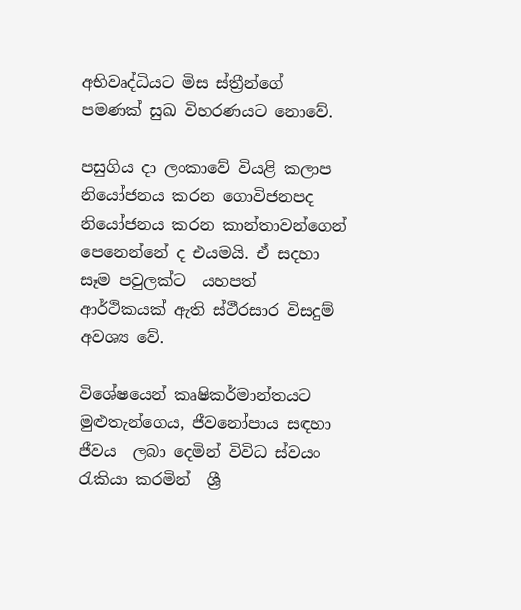අභිවෘද්ධියට මිස ස්ත්‍රීන්ගේ පමණක් සුඛ විහරණයට නොවේ.

පසුගිය දා ලංකාවේ වියළි කලාප නියෝජනය කරන ගොවිජනපද නියෝජනය කරන කාන්තාවන්ගෙන් පෙනෙන්නේ ද එයමයි. ඒ සදහා  සෑම පවුලක්ට  යහපත් ආර්ථිකයක් ඇති ස්ථීරසාර විසදුම් අවශ්‍ය වේ.

විශේෂයෙන් කෘෂිකර්මාන්තයට මුළුතැන්ගෙය, ජීවනෝපාය සඳහා ජීවය  ලබා දෙමින් විවිධ ස්වයං රැකියා කරමින්  ශ්‍රී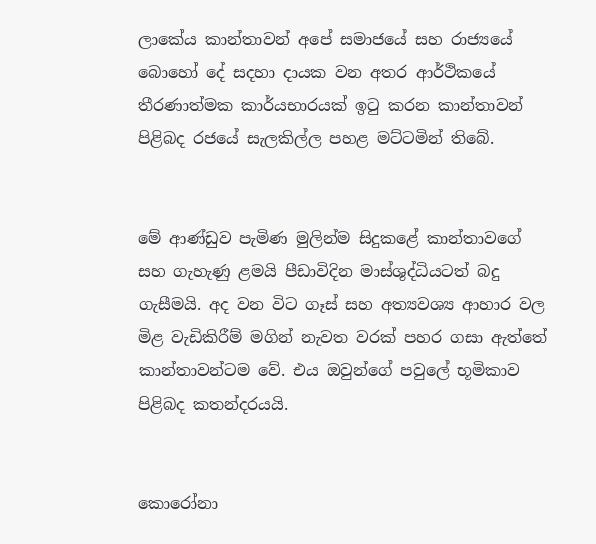ලාකේය කාන්තාවන් අපේ සමාජයේ සහ රාජ්‍යයේ බොහෝ දේ සදහා දායක වන අතර ආර්ථිකයේ තීරණාත්මක කාර්යභාරයක් ඉටු කරන කාන්තාවන් පිළිබද රජයේ සැලකිල්ල පහළ මට්ටමින් තිබේ.


මේ ආණ්ඩුව පැමිණ මුලින්ම සිදුකළේ කාන්තාවගේ සහ ගැහැණු ළමයි පීඩාවිදින මාස්ශුද්ධියටත් බදු ගැසීමයි. අද වන විට ගෑස් සහ අත්‍යවශ්‍ය ආහාර වල මිළ වැඩිකිරීම් මගින් නැවත වරක් පහර ගසා ඇත්තේ කාන්තාවන්ටම වේ. එය ඔවුන්ගේ පවුලේ භූමිකාව පිළිබද කතන්දරයයි.


කොරෝනා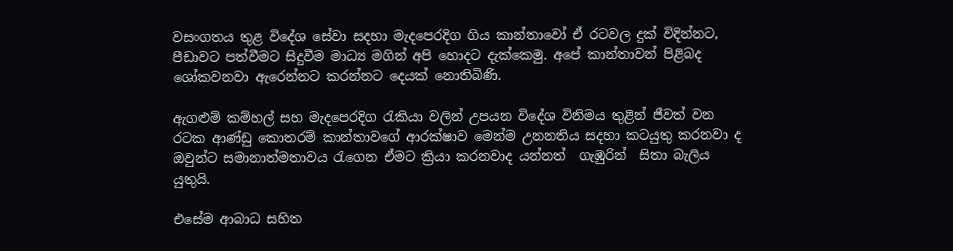වසංගතය තුළ විදේශ සේවා සදහා මැදපෙරදිග ගිය කාන්තාවෝ ඒ රටවල දුක් විදින්නට, පීඩාවට පත්වීමට සිදුවීම මාධ්‍ය මගින් අපි හොදට දැක්කෙමු. අපේ කාන්තාවන් පිළිබද ශෝකවනවා ඇරෙන්නට කරන්නට දෙයක් නොතිබිණි.

ඇගළුම් කම්හල් සහ මැදපෙරදිග රැකියා වලින් උපයන විදේශ විනිමය තුළින් ජීවත් වන රටක ආණ්ඩු කොතරම් කාන්තාවගේ ආරක්ෂාව මෙන්ම උනනතිය සදහා කටයුතු කරනවා ද  ඔවුන්ට සමානාත්මතාවය රැගෙන ඒමට ක්‍රියා කරනවාද යන්නත්  ගැඹුරින්  සිතා බැලිය යුතුයි.

එසේම ආබාධ සහිත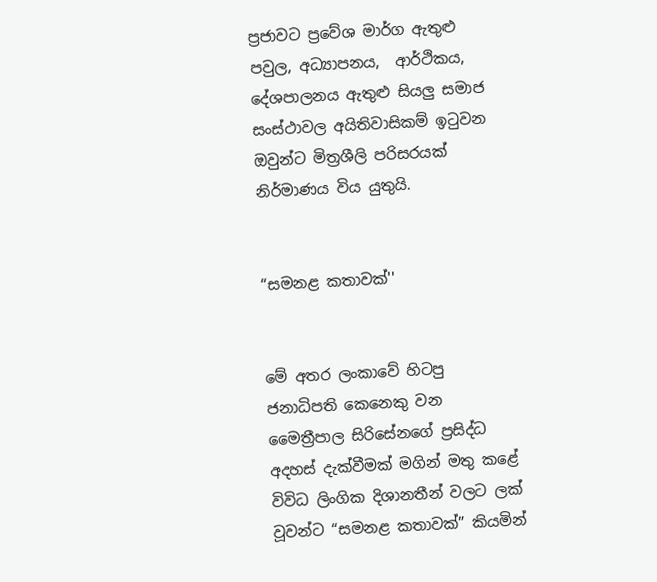ප්‍රජාවට ප්‍රවේශ මාර්ග ඇතුළු පවුල, අධ්‍යාපනය,  ආර්ථිකය, දේශපාලනය ඇතුළු සියලු සමාජ සංස්ථාවල අයිතිවාසිකම් ඉටුවන ඔවුන්ට මිත්‍රශීලි පරිසරයක් නිර්මාණය විය යුතුයි.


“සමනළ කතාවක්''


මේ අතර ලංකාවේ හිටපු ජනාධිපති කෙනෙකු වන මෛත්‍රීපාල සිරිසේනගේ ප්‍රසිද්ධ අදහස් දැක්වීමක් මගින් මතු කළේ විවිධ ලිංගික දිශානතීන් වලට ලක් වූවන්ට “සමනළ කතාවක්” කියමින්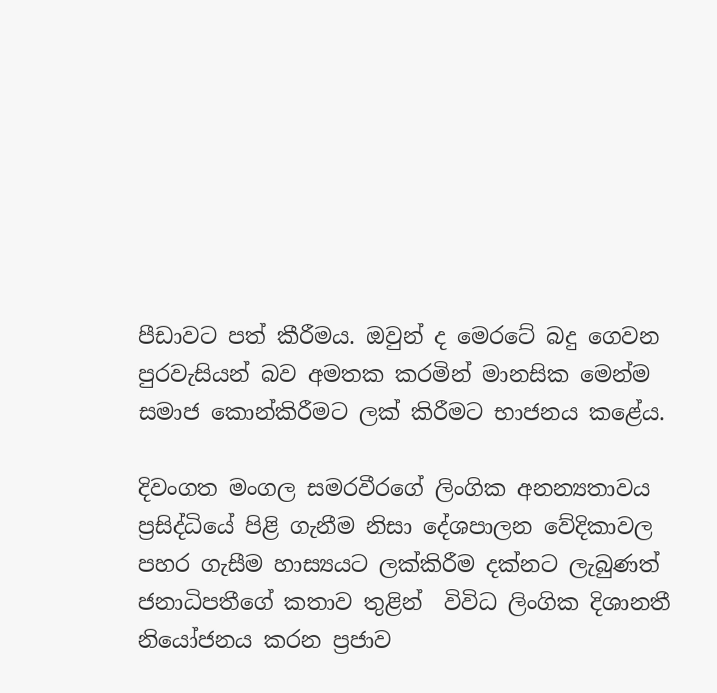පීඩාවට පත් කීරීමය. ඔවුන් ද මෙරටේ බදු ගෙවන පුරවැසියන් බව අමතක කරමින් මානසික මෙන්ම සමාජ කොන්කිරීමට ලක් කිරීමට භාජනය කළේය.

දිවංගත මංගල සමරවීරගේ ලිංගික අනන්‍යතාවය ප්‍රසිද්ධියේ පිළි ගැනීම නිසා දේශපාලන වේදිකාවල පහර ගැසීම හාස්‍යයට ලක්කිරීම දක්නට ලැබුණත් ජනාධිපතී‌ගේ කතාව තුළින්  විවිධ ලිංගික දිශානතී නියෝජනය කරන ප්‍රජාව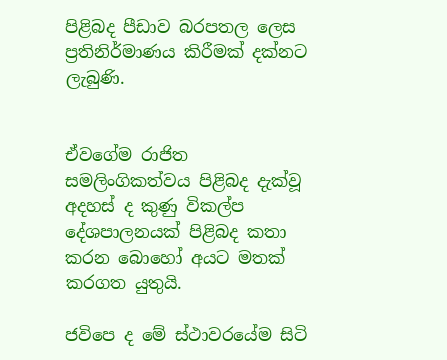පිළිබද පීඩාව බරපතල ලෙස ප්‍රතිනිර්මාණය කිරීමක් දක්නට ලැබුණි.


ඒවගේම රාජිත සමලිංගිකත්වය පිළිබද දැක්වූ අදහස් ද කුණු විකල්ප දේශපාලනයක් පිළිබද කතා කරන බොහෝ අයට මතක් කරගත යුතුයි.

ජවිපෙ ද මේ ස්ථාවරයේම සිටි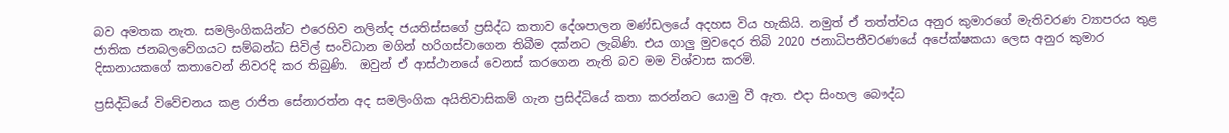බව අමතක නැත. සමලිංගිකයින්ට එරෙහිව නලින්ද ජයතිස්සගේ ප්‍රසිද්ධ කතාව දේශපාලන මණ්ඩලයේ අදහස විය හැකියි. නමුත් ඒ තත්ත්වය අනුර කුමාරගේ මැතිවරණ ව්‍යාපරය තුළ ජාතික ජනබලවේගයට සම්බන්ධ සිවිල් සංවිධාන මගින් හරිගස්වාගෙන තිබීම දක්නට ලැබිණි. එය ගාලු මුවදෙර තිබි 2020 ජනාධිපතීවරණයේ අපේක්ෂකයා ලෙස අනුර කුමාර දිසානායකගේ කතාවෙන් නිවරදි කර තිබුණි.  ඔවුන් ඒ ආස්ථානයේ වෙනස් කරගෙන නැති බව මම විශ්වාස කරමි.

ප්‍රසිද්ධියේ විවේචනය කළ රාජිත සේනාරත්න අද සමලිංගික අයිතිවාසිකම් ගැන ප්‍රසිද්ධියේ කතා කරන්නට යොමු වී ඇත. එදා සිංහල බෞද්ධ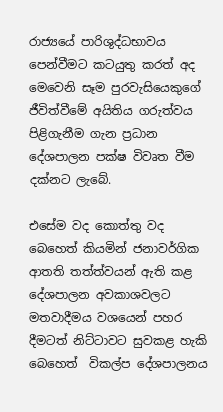රාජ්‍යයේ පාරිශුද්ධභාවය පෙන්වීමට කටයුතු කරත් අද මෙවෙනි සෑම පුරවැසියෙකුගේ ජීවිත්වීමේ අයිතිය ගරුත්වය පිළිගැනීම ගැන ප්‍රධාන දේශපාලන පක්ෂ විවෘත වීම දක්නට ලැබේ.

එසේම වද කොත්තු වද බෙහෙත් කියමින් ජනාවර්ගික ආතති තත්ත්වයන් ඇති කළ  දේශපාලන අවකාශවලට මතවාදීමය වශයෙන් පහර දීමටත් නිට්ටාවට සුවකළ හැකි බෙහෙත්  විකල්ප දේශපාලනය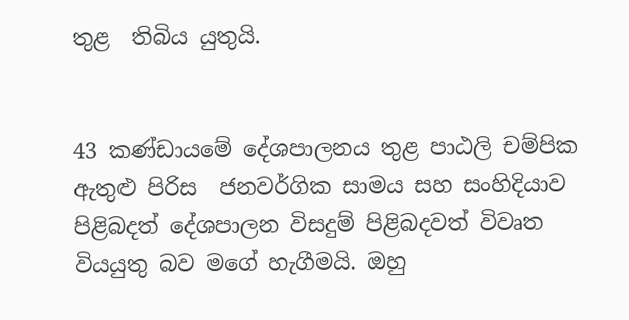තුළ  තිබිය යුතුයි.


43 කණ්ඩායමේ දේශපාලනය තුළ පාඨලි චම්පික ඇතුළු පිරිස  ජනවර්ගික සාමය සහ සංහිදියාව පිළිබදත් දේශපාලන විසදුම් පිළිබදවත් විවෘත වියයුතු බව මගේ හැගීමයි. ඔහු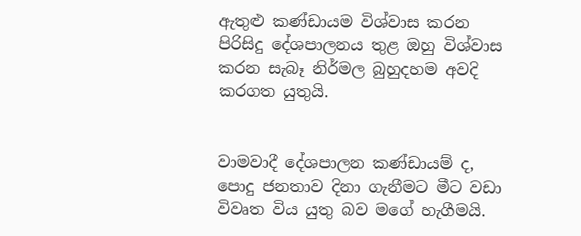ඇතුළු කණ්ඩායම විශ්වාස කරන පිරිසිදු දේශපාලනය තුළ ඔහු විශ්වාස කරන සැබෑ නිර්මල බුහුදහම අවදි කරගත යුතුයි.


වාමවාදී දේශපාලන කණ්ඩායම් ද,  පොදු ජනතාව දිනා ගැනීමට මීට වඩා විවෘත විය යුතු බව මගේ හැගීමයි.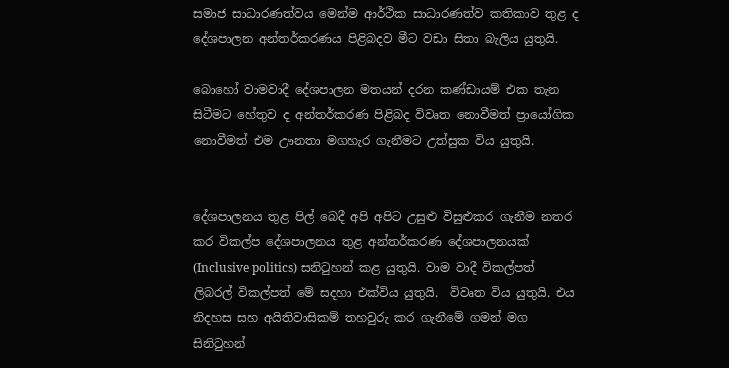සමාජ සාධාරණත්වය මෙන්ම ආර්ථික සාධාරණත්ව කතිකාව තුළ ද දේශපාලන අන්තර්කරණය පිළිබදව මීට වඩා සිතා බැලිය යුතුයි.

බොහෝ වාමවාදී දේශපාලන මතයන් දරන කණ්ඩායම් එක තැන සිටීමට හේතුව ද අන්තර්කරණ පිළිබද විවෘත නොවීමත් ප්‍රායෝගික නොවීමත් එම ඌනතා මගහැර ගැනීමට උත්සුක විය යුතුයි.


දේශපාලනය තුළ පිල් බෙදී අපි අපිට උසුළු විසුළුකර ගැනීම නතර කර විකල්ප දේශපාලනය තුළ අන්තර්කරණ දේශපාලනයක් (Inclusive politics) සනිටුහන් කළ යුතුයි. වාම වාදී විකල්පත් ලිබරල් විකල්පත් මේ සදහා එක්විය යුතුයි.  විවෘත විය යුතුයි. එය නිදහස සහ අයිතිවාසිකම් තහවුරු කර ගැනීමේ ගමන් මග සිනිටුහන්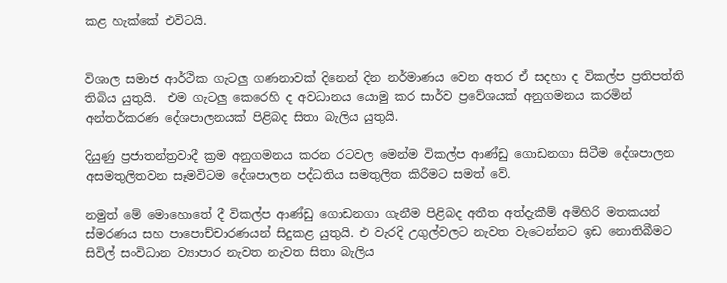කළ හැක්කේ එවිටයි.


විශාල සමාජ ආර්ථික ගැටලු ගණනාවක් දිනෙන් දින නර්මාණය වෙන අතර ඒ සදහා ද විකල්ප ප්‍රතිපත්ති තිබිය යුතුයි.  එම ගැටලු කෙරෙහි ද අවධානය යොමු කර සාර්ව ප්‍රවේශයක් අනුගමනය කරමින් අන්තර්කරණ දේශපාලනයක් පිළිබද සිතා බැලිය යුතුයි.

දියුණු ප්‍රජාතන්ත්‍රවාදී ක්‍රම අනුගමනය කරන රටවල මෙන්ම විකල්ප ආණ්ඩු ගොඩනගා සිටීම දේශපාලන අසමතුලිතවන සෑමවිටම දේශපාලන පද්ධතිය සමතුලිත කිරීමට සමත් වේ.

නමුත් මේ මොහොතේ දී විකල්ප ආණ්ඩු ගොඩනගා ගැනීම පිළිබද අතීත අත්දැකීම් අමිහිරි මතකයන් ස්මරණය සහ පාපොච්චාරණයන් සිදුකළ යුතුයි. එ වැරදි උගුල්වලට නැවත වැටෙන්නට ඉඩ නොතිබීමට සිවිල් සංවිධාන ව්‍යාපාර නැවත නැවත සිතා බැලිය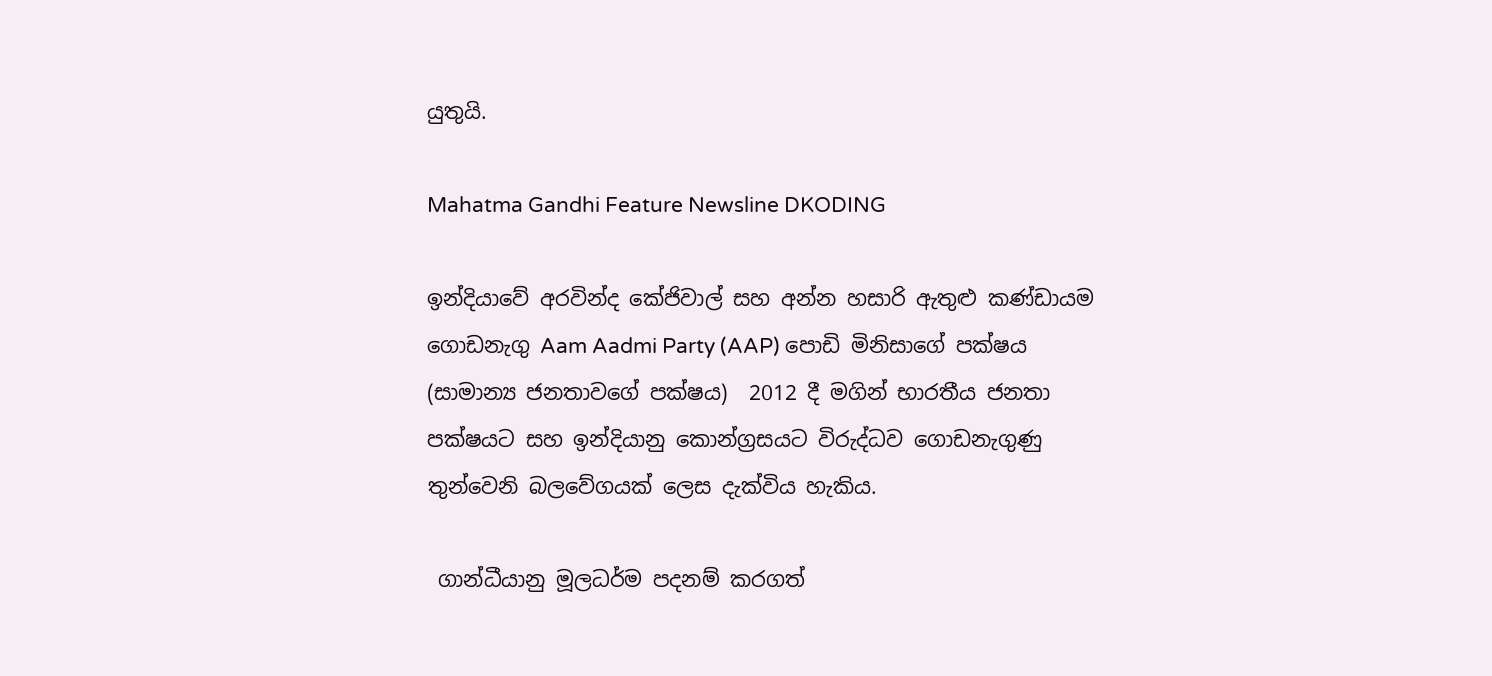යුතුයි.

Mahatma Gandhi Feature Newsline DKODING

ඉන්දියාවේ අරවින්ද කේජිවාල් සහ අන්න හසාරි ඇතුළු කණ්ඩායම ගොඩනැගු Aam Aadmi Party (AAP) පොඩි මිනිසාගේ පක්ෂය (සාමාන්‍ය ජනතාවගේ පක්ෂය)  2012 දී මගින් භාරතීය ජනතා පක්ෂයට සහ ඉන්දියානු කොන්ග්‍රසයට විරුද්ධව ගොඩනැගුණු තුන්වෙනි බලවේගයක් ලෙස දැක්විය හැකිය.

 ගාන්ධීයානු මූලධර්ම පදනම් කරගත්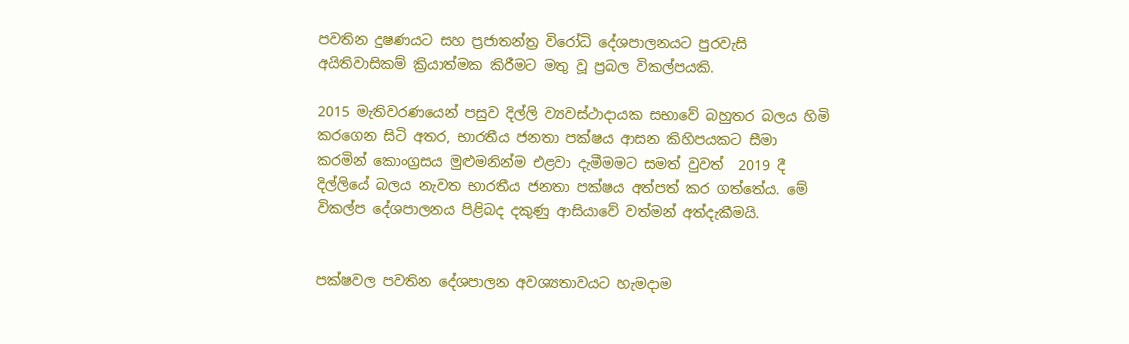පවතින දුෂණයට සහ ප්‍රජාතන්ත්‍ර විරෝධි දේශපාලනයට පුරවැසි අයිතිවාසිකම් ක්‍රියාත්මක කිරීමට මතු වූ ප්‍රබල විකල්පයකි.

2015 මැතිවරණයෙන් පසුව දිල්ලි ව්‍යවස්ථාදායක සභාවේ බහුතර බලය හිමි කරගෙන සිටි අතර, භාරතීය ජනතා පක්ෂය ආසන කිහිපයකට සීමා කරමින් කොංග්‍රසය මුළුමනින්ම එළවා දැමීමමට සමත් වුවත්  2019 දී දිල්ලියේ බලය නැවත භාරතීය ජනතා පක්ෂය අත්පත් කර ගත්තේය. මේ විකල්ප දේශපාලනය පිළිබද දකුණු ආසියාවේ වත්මන් අත්දැකීමයි.


පක්ෂවල පවතින දේශපාලන අවශ්‍යතාවයට හැමදාම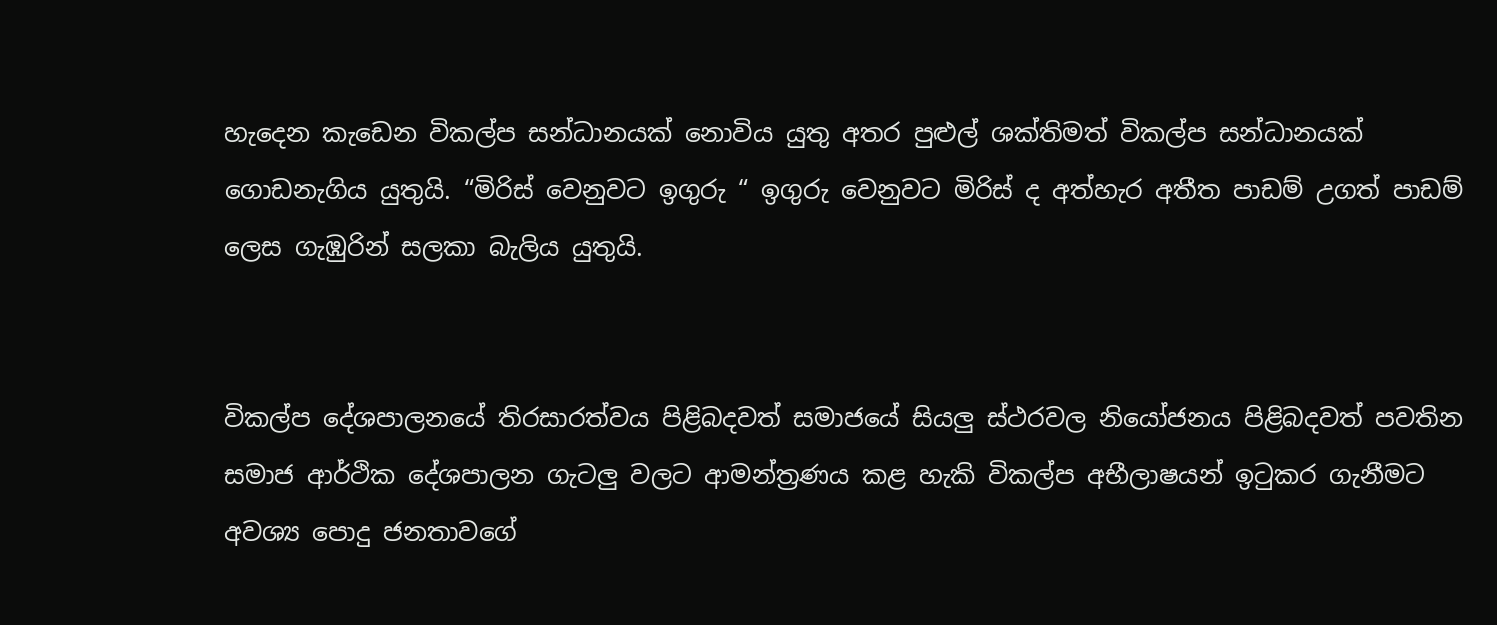හැදෙන කැඩෙන විකල්ප සන්ධානයක් නොවිය යුතු අතර පුළුල් ශක්තිමත් විකල්ප සන්ධානයක් ගොඩනැගිය යුතුයි. “මිරිස් වෙනුවට ඉගුරු “ ඉගුරු වෙනුවට මිරිස් ද අත්හැර අතීත පාඩම් උගත් පාඩම් ලෙස ගැඹුරින් සලකා බැලිය යුතුයි.


විකල්ප දේශපාලනයේ තිරසාරත්වය පිළිබදවත් සමාජයේ සියලු ස්ථරවල නියෝජනය පිළිබදවත් පවතින සමාජ ආර්ථික දේශපාලන ගැටලු වලට ආමන්ත්‍රණය කළ හැකි විකල්ප අභීලාෂයන් ඉටුකර ගැනීමට අවශ්‍ය පොදු ජනතාවගේ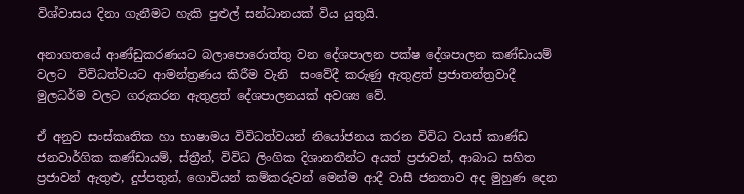විශ්වාසය දිනා ගැනීමට හැකි පුළුල් සන්ධානයක් විය යුතුයි.

අනාගතයේ ආණ්ඩුකරණයට බලාපොරොත්තු වන දේශපාලන පක්ෂ දේශපාලන කණ්ඩායම් වලට  විවිධත්වයට ආමන්ත්‍රණය කිරීම වැනි  සංවේදී කරුණු ඇතුළත් ප්‍රජාතන්ත්‍රවාදී මුලධර්ම වලට ගරුකරන ඇතුළත් දේශපාලනයක් අවශ්‍ය වේ.

ඒ අනුව සංස්කෘතික හා භාෂාමය විවිධත්වයන් නියෝජනය කරන විවිධ වයස් කාණ්ඩ ජනවාර්ගික කණ්ඩායම්, ස්ත්‍රීන්, විවිධ ලිංගික දිශානතීන්ට අයත් ප්‍රජාවන්, ආබාධ සහිත ප්‍රජාවන් ඇතුළු, දුප්පතුන්, ගොවියන් කම්කරුවන් මෙන්ම ආදී වාසී ජනතාව අද මුහුණ දෙන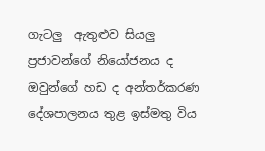ගැටලු  ඇතුළුව සියලු ප්‍රජාවන්ගේ නියෝජනය ද ඔවුන්ගේ හඩ ද අන්තර්කරණ දේශපාලනය තුළ ඉස්මතු විය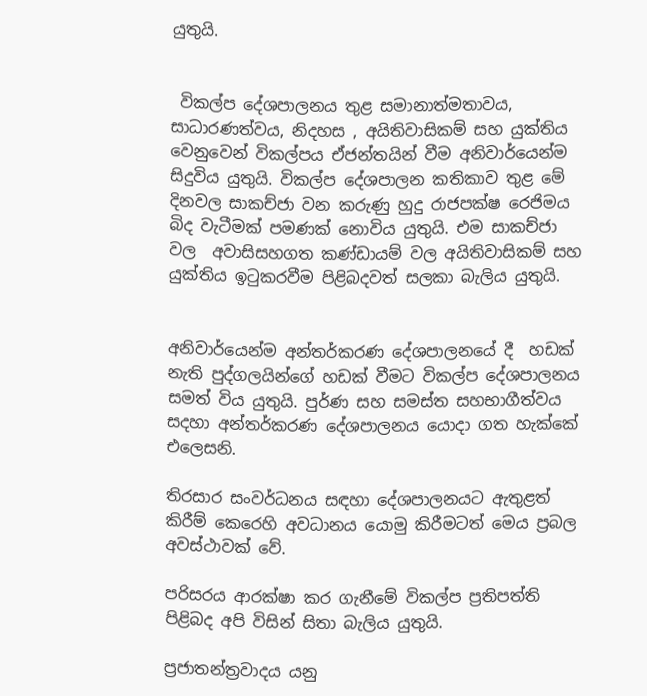යුතුයි.


 විකල්ප දේශපාලනය තුළ සමානාත්මතාවය,  සාධාරණත්වය, නිදහස , අයිතිවාසිකම් සහ යුක්තිය වෙනුවෙන් විකල්පය ඒජන්තයින් වීම අනිවාර්යෙන්ම සිදුවිය යුතුයි. විකල්ප දේශපාලන කතිකාව තුළ මේ දිනවල සාකච්ජා වන කරුණු හුදු රාජපක්ෂ රෙජිමය බිද වැටීමක් පමණක් නොවිය යුතුයි. එම සාකච්ජා වල  අවාසිසහගත කණ්ඩායම් වල අයිතිවාසිකම් සහ යුක්තිය ඉටුකරවීම පිළිබදවත් සලකා බැලිය යුතුයි.


අනිවාර්යෙන්ම අන්තර්කරණ දේශපාලනයේ දී  හඩක් නැති පුද්ගලයින්ගේ හඩක් වීමට විකල්ප දේශපාලනය සමත් විය යුතුයි. පුර්ණ සහ සමස්ත සහභාගීත්වය සදහා අන්තර්කරණ දේශපාලනය යොදා ගත හැක්කේ එලෙසනි.

තිරසාර සංවර්ධනය සඳහා දේශපාලනයට ඇතුළත් කිරීම් කෙරෙහි අවධානය යොමු කිරීමටත් මෙය ප්‍රබල අවස්ථාවක් වේ.

පරිසරය ආරක්ෂා කර ගැනීමේ විකල්ප ප්‍රතිපත්ති  පිළිබද අපි විසින් සිතා බැලිය යුතුයි.

ප්‍රජාතන්ත්‍රවාදය යනු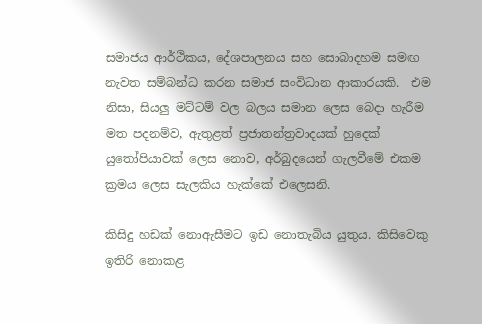සමාජය ආර්ථිකය, දේශපාලනය සහ සොබාදහම සමඟ නැවත සම්බන්ධ කරන සමාජ සංවිධාන ආකාරයකි.  එම නිසා, සියලු මට්ටම් වල බලය සමාන ලෙස බෙදා හැරීම මත පදනම්ව, ඇතුළත් ප්‍රජාතන්ත්‍රවාදයක් හුදෙක් යුතෝපියාවක් ලෙස නොව, අර්බුදයෙන් ගැලවීමේ එකම ක්‍රමය ලෙස සැලකිය හැක්කේ එලෙසනි.

කිසිදු හඩක් නොඇසීමට ඉඩ නොතැබිය යුතුය. කිසිවෙකු ඉතිරි නොකළ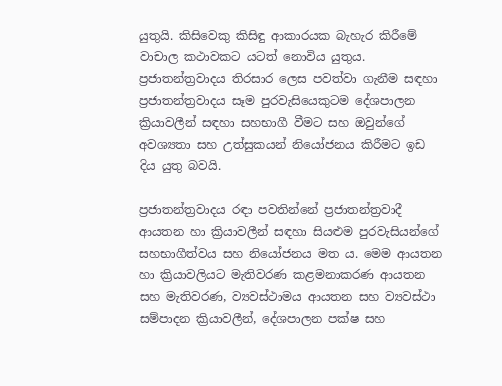යුතුයි. කිසිවෙකු කිසිඳු ආකාරයක බැහැර කිරීමේ වාචාල කථාවකට යටත් නොවිය යුතුය. ප්‍රජාතන්ත්‍රවාදය තිරසාර ලෙස පවත්වා ගැනීම සඳහා ප්‍රජාතන්ත්‍රවාදය සෑම පුරවැසියෙකුටම දේශපාලන ක්‍රියාවලීන් සඳහා සහභාගී වීමට සහ ඔවුන්ගේ අවශ්‍යතා සහ උත්සුකයන් නියෝජනය කිරීමට ඉඩ දිය යුතු බවයි.

ප්‍රජාතන්ත්‍රවාදය රඳා පවතින්නේ ප්‍රජාතන්ත්‍රවාදී ආයතන හා ක්‍රියාවලීන් සඳහා සියළුම පුරවැසියන්ගේ සහභාගීත්වය සහ නියෝජනය මත ය. මෙම ආයතන හා ක්‍රියාවලියට මැතිවරණ කළමනාකරණ ආයතන සහ මැතිවරණ, ව්‍යවස්ථාමය ආයතන සහ ව්‍යවස්ථා සම්පාදන ක්‍රියාවලීන්, දේශපාලන පක්ෂ සහ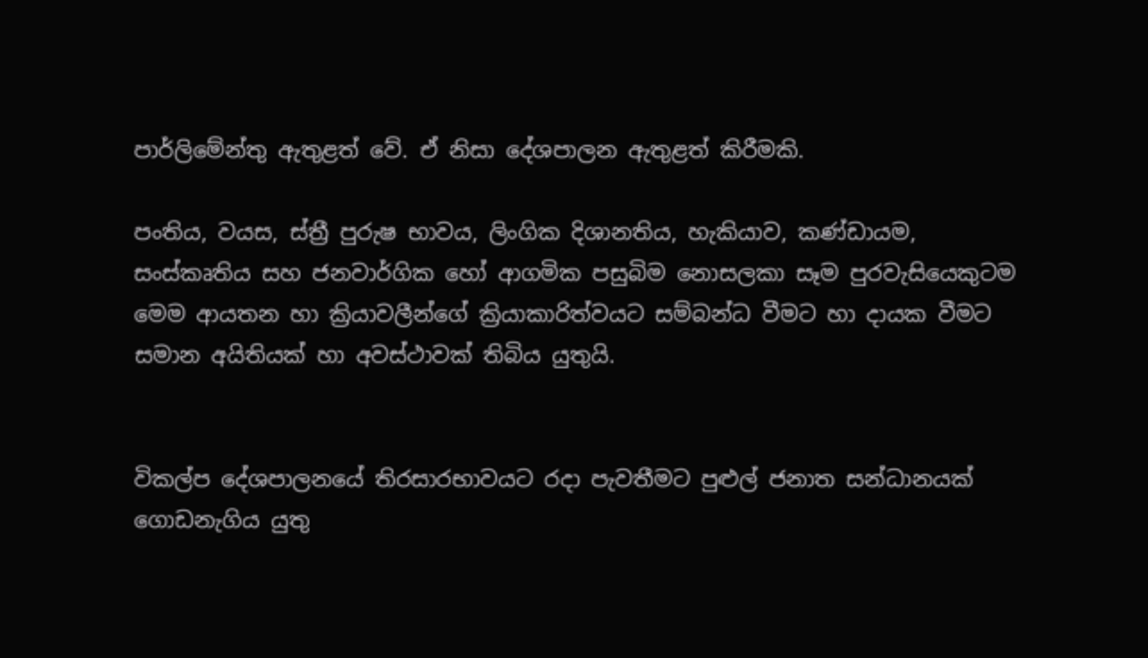පාර්ලිමේන්තු ඇතුළත් වේ. ඒ නිසා දේශපාලන ඇතුළත් කිරීමකි.

පංතිය, වයස, ස්ත්‍රී පුරුෂ භාවය, ලිංගික දිශානතිය, හැකියාව, කණ්ඩායම, සංස්කෘතිය සහ ජනවාර්ගික හෝ ආගමික පසුබිම නොසලකා සෑම පුරවැසියෙකුටම මෙම ආයතන හා ක්‍රියාවලීන්ගේ ක්‍රියාකාරිත්වයට සම්බන්ධ වීමට හා දායක වීමට සමාන අයිතියක් හා අවස්ථාවක් තිබිය යුතුයි.


විකල්ප දේශපාලනයේ තිරසාරභාවයට රදා පැවතීමට පුළුල් ජනාත සන්ධානයක් ගොඩනැගිය යුතු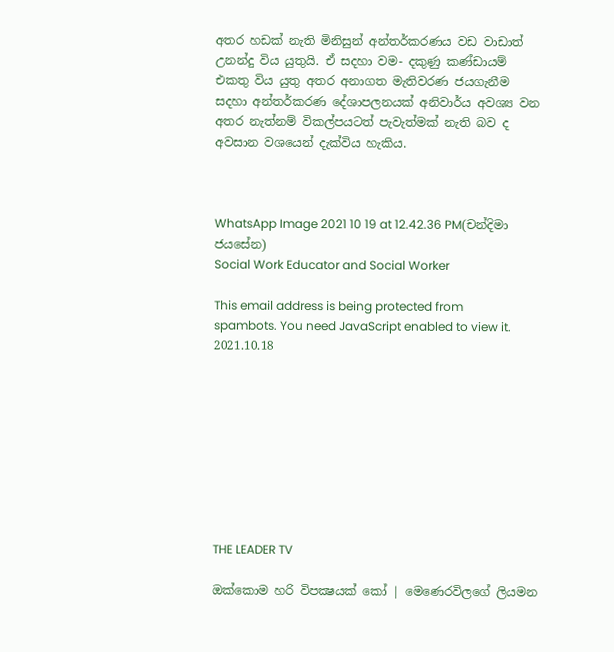අතර හඩක් නැති මිනිසුන් අන්තර්කරණය වඩ වාඩාත් උනන්දු විය යුතුයි. ඒ සදහා වම- දකුණු කණ්ඩායම් එකතු විය යුතු අතර අනාගත මැතිවරණ ජයගැනීම සදහා අන්තර්කරණ දේශාපලනයක් අනිවාර්ය අවශ්‍ය වන අතර නැත්නම් විකල්පයටත් පැවැත්මක් නැති බව ද අවසාන වශයෙන් දැක්විය හැකිය.



WhatsApp Image 2021 10 19 at 12.42.36 PM(චන්දිමා ජයසේන)
Social Work Educator and Social Worker

This email address is being protected from spambots. You need JavaScript enabled to view it.
2021.10.18









THE LEADER TV

ඔක්කොම හරි විපක්‍ෂයක් කෝ | මෙණෙරවිලගේ ලියමන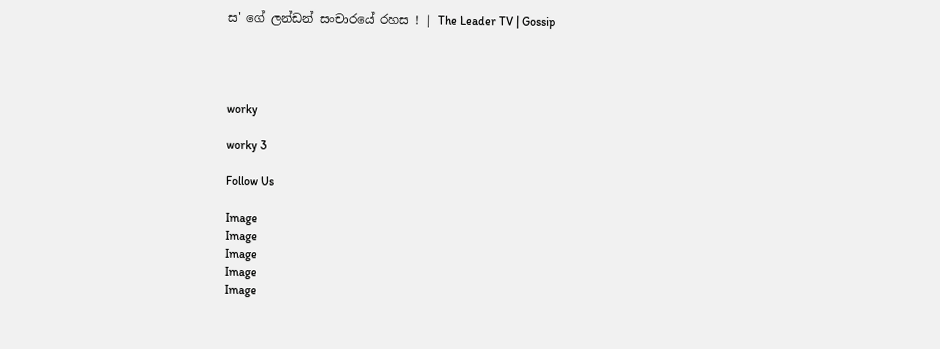ස' ගේ ලන්ඩන් සංචාරයේ රහස ! | The Leader TV | Gossip




worky

worky 3

Follow Us

Image
Image
Image
Image
Image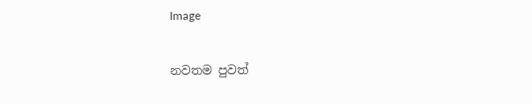Image

නවතම පුවත්